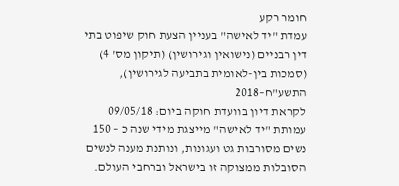חומר רקע
עמדת "יד לאישה" בעניין הצעת חוק שיפוט בתי דין רבניים (נישואין וגירושין) (תיקון מס' 4) (סמכות בין-לאומית בתביעה לגירושין), התשע"ח–2018
לקראת דיון בוועדת חוקה ביום: 09/05/18
עמותת "יד לאישה" מייצגת מידי שנה כ – 150 נשים מסורבות גט ועגונות, ונותנת מענה לנשים הסובלות ממצוקה זו בישראל וברחבי העולם.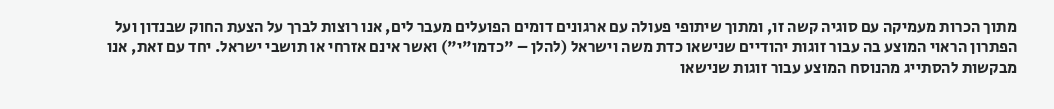מתוך הכרות מעמיקה עם סוגיה קשה זו, ומתוך שיתופי פעולה עם ארגונים דומים הפועלים מעבר לים, אנו רוצות לברך על הצעת החוק שבנדון ועל הפתרון הראוי המוצע בה עבור זוגות יהודיים שנישאו כדת משה וישראל (להלן – "כדמו"י") ואשר אינם אזרחי או תושבי ישראל. יחד עם זאת, אנו מבקשות להסתייג מהנוסח המוצע עבור זוגות שנישאו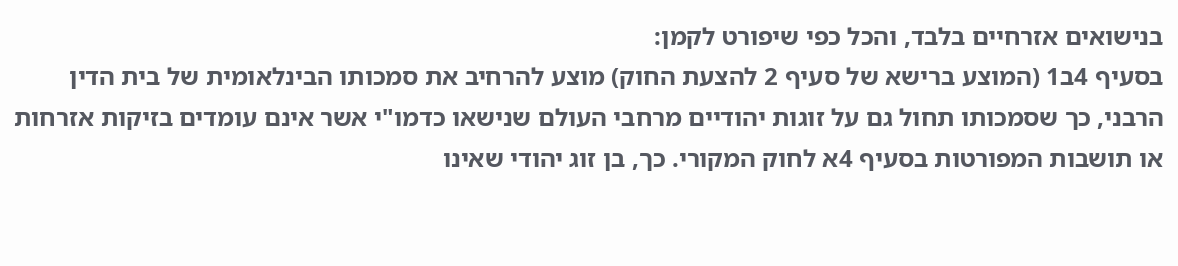בנישואים אזרחיים בלבד, והכל כפי שיפורט לקמן:
בסעיף 4ב1 (המוצע ברישא של סעיף 2 להצעת החוק) מוצע להרחיב את סמכותו הבינלאומית של בית הדין הרבני, כך שסמכותו תחול גם על זוגות יהודיים מרחבי העולם שנישאו כדמו"י אשר אינם עומדים בזיקות אזרחות או תושבות המפורטות בסעיף 4א לחוק המקורי. כך, בן זוג יהודי שאינו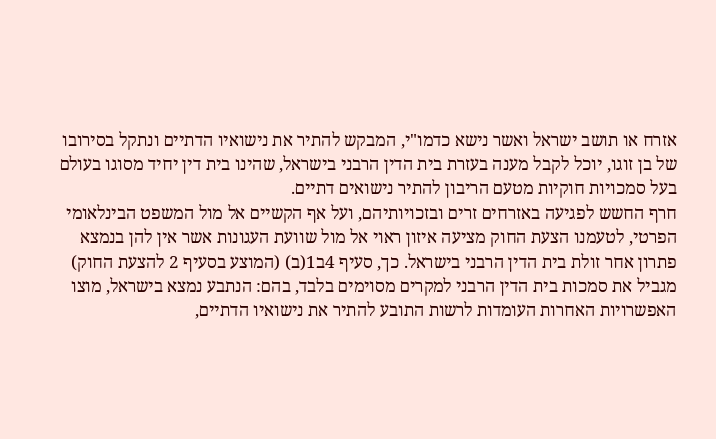אזרח או תושב ישראל ואשר נישא כדמו"י, המבקש להתיר את נישואיו הדתיים ונתקל בסירובו של בן זוגו, יוכל לקבל מענה בעזרת בית הדין הרבני בישראל, שהינו בית דין יחיד מסוגו בעולם בעל סמכויות חוקיות מטעם הריבון להתיר נישואים דתיים.
חרף החשש לפגיעה באזרחים זרים ובזכויותיהם, ועל אף הקשיים אל מול המשפט הבינלאומי הפרטי, לטעמנו הצעת החוק מציעה איזון ראוי אל מול שוועת העגונות אשר אין להן בנמצא פתרון אחר זולת בית הדין הרבני בישראל. כך, סעיף 4ב1(ב) (המוצע בסעיף 2 להצעת החוק) מגביל את סמכות בית הדין הרבני למקרים מסוימים בלבד, בהם: הנתבע נמצא בישראל, מוצו האפשרויות האחרות העומדות לרשות התובע להתיר את נישואיו הדתיים,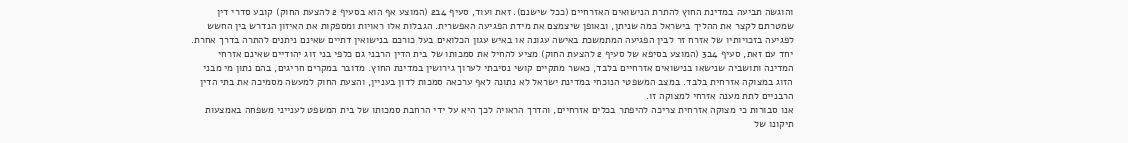והוגשה תביעה במדינת החוץ להתרת הנישואים האזרחיים (ככל שישנם). זאת ועוד, סעיף 4ב2 (המוצע אף הוא בסעיף 2 להצעת החוק) קובע סדרי דין שמטרתם לקצר את ההליך בישראל כמה שניתן, ובאופן שיצמצם את מידת הפגיעה האפשרית. הגבלות אלו ראויות ומספקות את האיזון הנדרש בין החשש לפגיעה בזכויותיו של אזרח זר לבין הפגיעה המתמשכת באישה עגונה או באיש עגון הכלואים בעל כורכם בנישואין דתיים שאינם ניתנים להתרה בדרך אחרת.
יחד עם זאת, סעיף 4ב3 (המוצע בסיפא של סעיף 2 להצעת החוק) מציע להחיל את סמכותו של בית הדין הרבני גם כלפי בני זוג יהודיים שאינם אזרחי המדינה ותושביה שנישאו בנישואים אזרחיים בלבד, כאשר מתקיים קושי נסיבתי לערוך גירושין במדינת החוץ. מדובר במקרים חריגים, בהם נתון מי מבני הזוג במצוקה אזרחית בלבד. במצב המשפטי הנוכחי במדינת ישראל לא נתונה לאף ערכאה סמכות לדון בעניין, והצעת החוק למעשה מסמיכה את בתי הדין הרבניים לתת מענה אזרחי למצוקה זו.
אנו סבורות כי מצוקה אזרחית צריכה להיפתר בכלים אזרחיים, והדרך הראויה לכך היא על ידי הרחבת סמכותו של בית המשפט לענייני משפחה באמצעות תיקונו של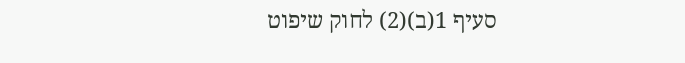סעיף 1(ב)(2) לחוק שיפוט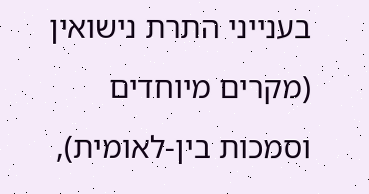בענייני התרת נישואין (מקרים מיוחדים וסמכות בין-לאומית),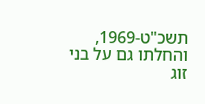תשכ"ט-1969, והחלתו גם על בני זוג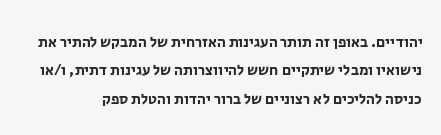יהודיים. באופן זה תותר העגינות האזרחית של המבקש להתיר את נישואיו ומבלי שיתקיים חשש להיווצרותה של עגינות דתית, ו/או כניסה להליכים לא רצוניים של ברור יהדות והטלת ספק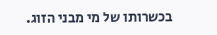בכשרותו של מי מבני הזוג.